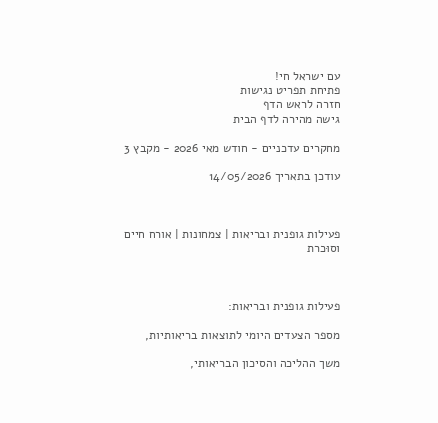עם ישראל חי!
פתיחת תפריט נגישות
חזרה לראש הדף
גישה מהירה לדף הבית

מחקרים עדכניים - חודש מאי 2026 - מקבץ 3

עודכן בתאריך 14/05/2026



פעילות גופנית ובריאות | צמחונות | אורח חיים וסוּכרת



פעילות גופנית ובריאות:

מספר הצעדים היומי לתוצאות בריאותיות,

משך ההליכה והסיכון הבריאותי,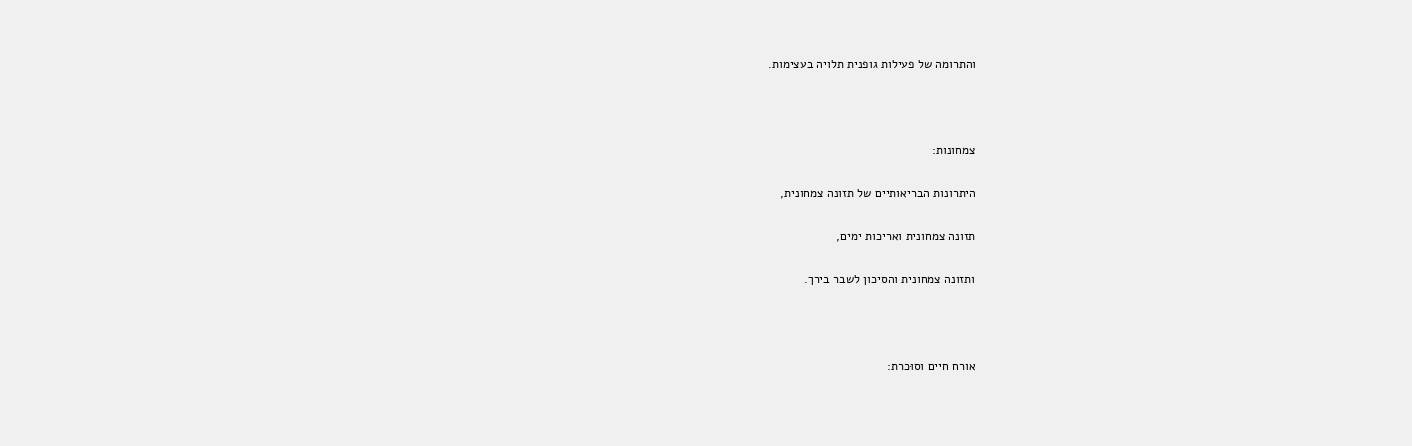והתרומה של פעילות גופנית תלויה בעצימות.



צמחונות:

היתרונות הבריאותיים של תזונה צמחונית,

תזונה צמחונית ואריכות ימים,

ותזונה צמחונית והסיכון לשבר בירך.



אורח חיים וסוּכרת: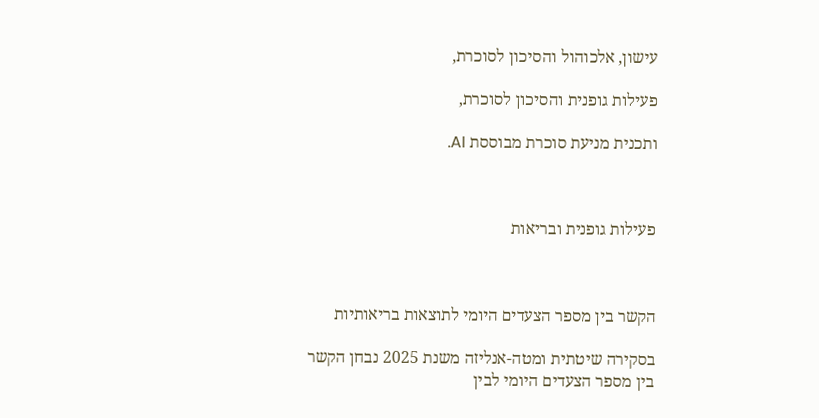עישון, אלכוהול והסיכון לסוכרת,

פעילות גופנית והסיכון לסוכרת,

ותכנית מניעת סוכרת מבוססת AI.



פעילות גופנית ובריאות



הקשר בין מספר הצעדים היומי לתוצאות בריאותיות

בסקירה שיטתית ומטה-אנליזה משנת 2025 נבחן הקשר בין מספר הצעדים היומי לבין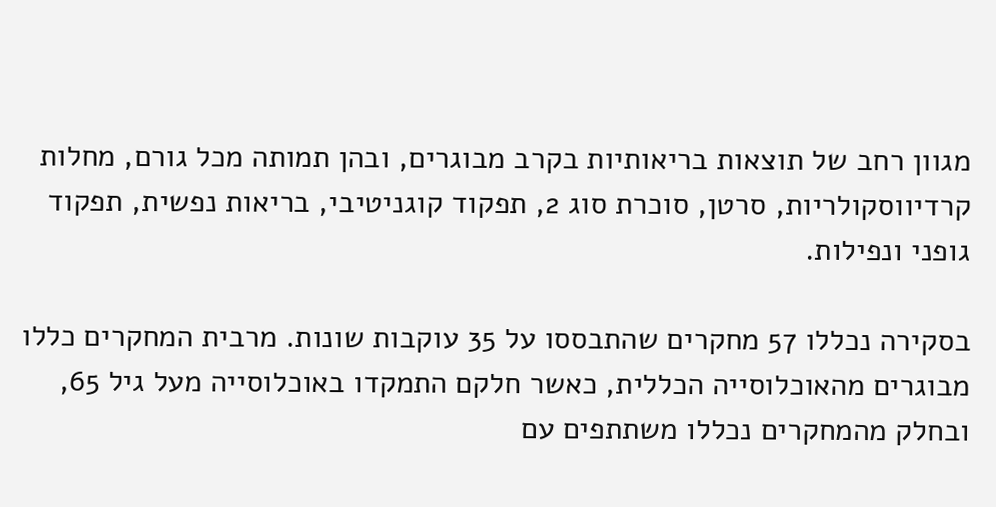מגוון רחב של תוצאות בריאותיות בקרב מבוגרים, ובהן תמותה מכל גורם, מחלות קרדיווסקולריות, סרטן, סוכרת סוג 2, תפקוד קוגניטיבי, בריאות נפשית, תפקוד גופני ונפילות.

בסקירה נכללו 57 מחקרים שהתבססו על 35 עוקבות שונות. מרבית המחקרים כללו מבוגרים מהאוכלוסייה הכללית, כאשר חלקם התמקדו באוכלוסייה מעל גיל 65, ובחלק מהמחקרים נכללו משתתפים עם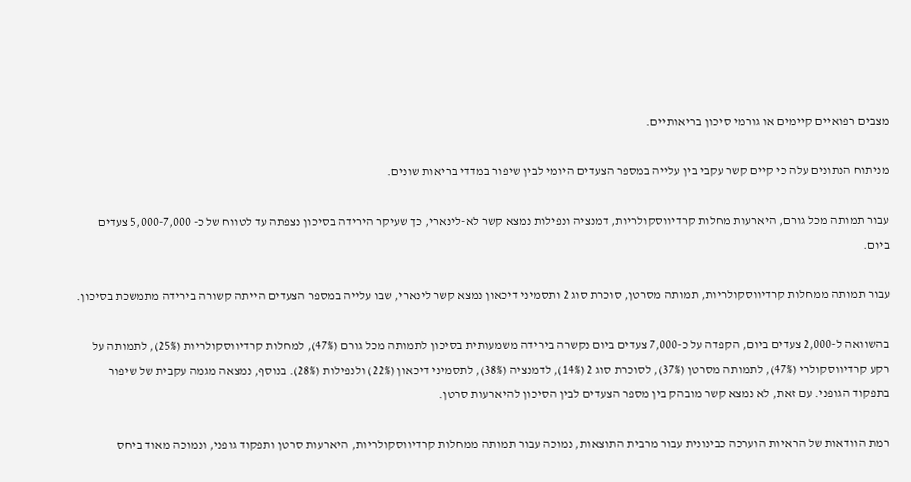מצבים רפואיים קיימים או גורמי סיכון בריאותיים.

מניתוח הנתונים עלה כי קיים קשר עקבי בין עלייה במספר הצעדים היומי לבין שיפור במדדי בריאות שונים.

עבור תמותה מכל גורם, היארעות מחלות קרדיווסקולריות, דמנציה ונפילות נמצא קשר לא-לינארי, כך שעיקר הירידה בסיכון נצפתה עד לטווח של כ- 5,000-7,000 צעדים ביום.

עבור תמותה ממחלות קרדיווסקולריות, תמותה מסרטן, סוכרת סוג 2 ותסמיני דיכאון נמצא קשר לינארי, שבו עלייה במספר הצעדים הייתה קשורה בירידה מתמשכת בסיכון.

בהשוואה ל-2,000 צעדים ביום, הקפדה על כ-7,000 צעדים ביום נקשרה בירידה משמעותית בסיכון לתמותה מכל גורם (47%), למחלות קרדיווסקולריות (25%), לתמותה על רקע קרדיווסקולרי (47%), לתמותה מסרטן (37%), לסוכרת סוג 2 (14%), לדמנציה (38%), לתסמיני דיכאון (22%) ולנפילות (28%). בנוסף, נמצאה מגמה עקבית של שיפור בתפקוד הגופני. עם זאת, לא נמצא קשר מובהק בין מספר הצעדים לבין הסיכון להיארעות סרטן.

רמת הוודאות של הראיות הוערכה כבינונית עבור מרבית התוצאות, נמוכה עבור תמותה ממחלות קרדיווסקולריות, היארעות סרטן ותפקוד גופני, ונמוכה מאוד ביחס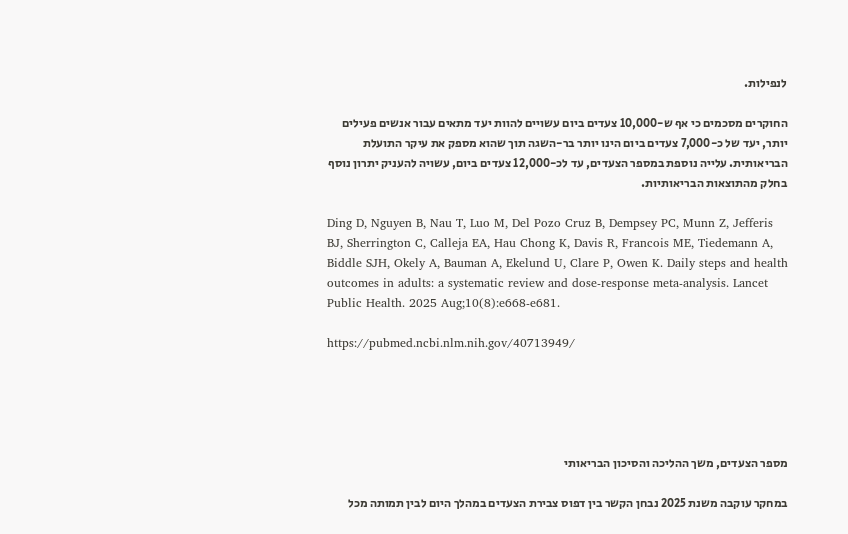לנפילות.

החוקרים מסכמים כי אף ש-10,000 צעדים ביום עשויים להוות יעד מתאים עבור אנשים פעילים יותר, יעד של כ-7,000 צעדים ביום הינו יותר בר-השגה תוך שהוא מספק את עיקר התועלת הבריאותית. עלייה נוספת במספר הצעדים, עד לכ-12,000 צעדים ביום, עשויה להעניק יתרון נוסף בחלק מהתוצאות הבריאותיות.

Ding D, Nguyen B, Nau T, Luo M, Del Pozo Cruz B, Dempsey PC, Munn Z, Jefferis BJ, Sherrington C, Calleja EA, Hau Chong K, Davis R, Francois ME, Tiedemann A, Biddle SJH, Okely A, Bauman A, Ekelund U, Clare P, Owen K. Daily steps and health outcomes in adults: a systematic review and dose-response meta-analysis. Lancet Public Health. 2025 Aug;10(8):e668-e681.

https://pubmed.ncbi.nlm.nih.gov/40713949/





מספר הצעדים, משך ההליכה והסיכון הבריאותי

במחקר עוקבה משנת 2025 נבחן הקשר בין דפוס צבירת הצעדים במהלך היום לבין תמותה מכל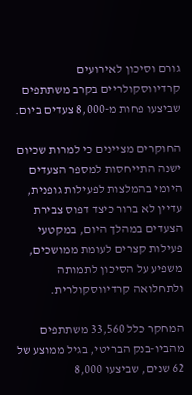גורם וסיכון לאירועים קרדיווסקולריים בקרב משתתפים שביצעו פחות מ-8,000 צעדים ביום.

החוקרים מציינים כי למרות שכיום ישנה התייחסות למספר הצעדים היומי בהמלצות לפעילות גופנית, עדיין לא ברור כיצד דפוס צבירת הצעדים במהלך היום, במקטעי פעילות קצרים לעומת ממושכים, משפיע על הסיכון לתמותה ולתחלואה קרדיווסקולרית.

המחקר כלל 33,560 משתתפים מהביו-בנק הבריטי, בגיל ממוצע של 62 שנים, שביצעו 8,000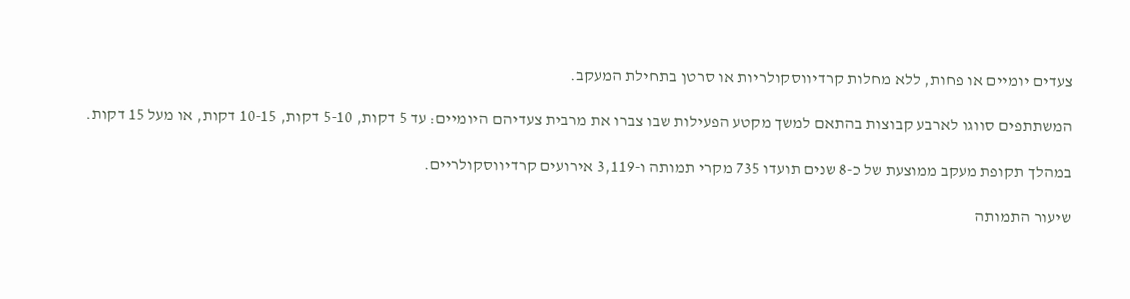צעדים יומיים או פחות, ללא מחלות קרדיווסקולריות או סרטן בתחילת המעקב.

המשתתפים סווגו לארבע קבוצות בהתאם למשך מקטע הפעילות שבו צברו את מרבית צעדיהם היומיים: עד 5 דקות, 5-10 דקות, 10-15 דקות, או מעל 15 דקות.

במהלך תקופת מעקב ממוצעת של כ-8 שנים תועדו 735 מקרי תמותה ו-3,119 אירועים קרדיווסקולריים.

שיעור התמותה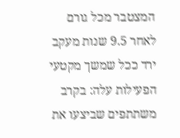המצטבר מכל גורם לאחר 9.5 שנות מעקב ירד ככל שמשך מקטעי הפעילות עלה: בקרב משתתפים שביצעו את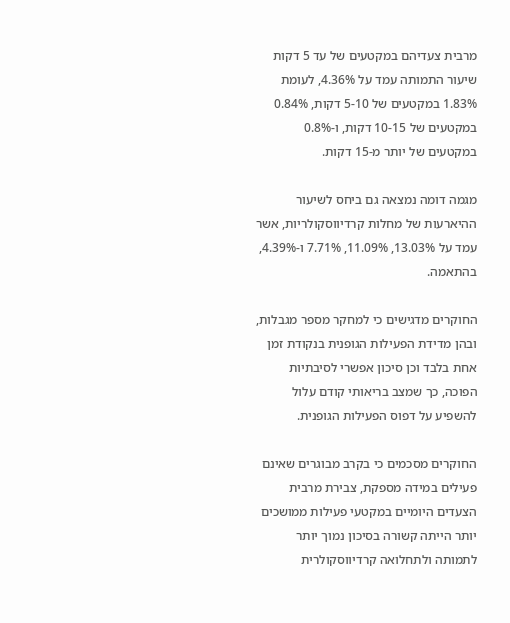מרבית צעדיהם במקטעים של עד 5 דקות שיעור התמותה עמד על 4.36%, לעומת 1.83% במקטעים של 5-10 דקות, 0.84% במקטעים של 10-15 דקות, ו-0.8% במקטעים של יותר מ-15 דקות.

מגמה דומה נמצאה גם ביחס לשיעור ההיארעות של מחלות קרדיווסקולריות, אשר עמד על 13.03%, 11.09%, 7.71% ו-4.39%, בהתאמה.

החוקרים מדגישים כי למחקר מספר מגבלות, ובהן מדידת הפעילות הגופנית בנקודת זמן אחת בלבד וכן סיכון אפשרי לסיבתיות הפוכה, כך שמצב בריאותי קודם עלול להשפיע על דפוס הפעילות הגופנית.

החוקרים מסכמים כי בקרב מבוגרים שאינם פעילים במידה מספקת, צבירת מרבית הצעדים היומיים במקטעי פעילות ממושכים יותר הייתה קשורה בסיכון נמוך יותר לתמותה ולתחלואה קרדיווסקולרית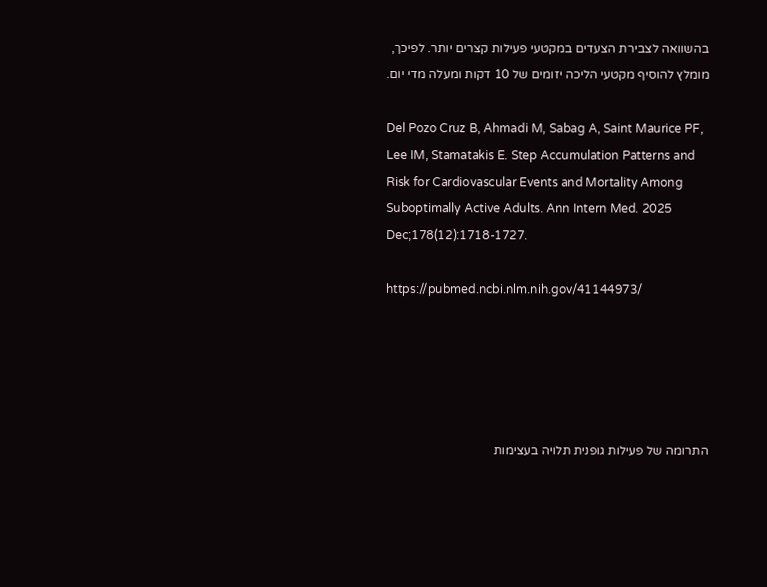בהשוואה לצבירת הצעדים במקטעי פעילות קצרים יותר. לפיכך, מומלץ להוסיף מקטעי הליכה יזומים של 10 דקות ומעלה מדי יום.

Del Pozo Cruz B, Ahmadi M, Sabag A, Saint Maurice PF, Lee IM, Stamatakis E. Step Accumulation Patterns and Risk for Cardiovascular Events and Mortality Among Suboptimally Active Adults. Ann Intern Med. 2025 Dec;178(12):1718-1727.

https://pubmed.ncbi.nlm.nih.gov/41144973/





התרומה של פעילות גופנית תלויה בעצימות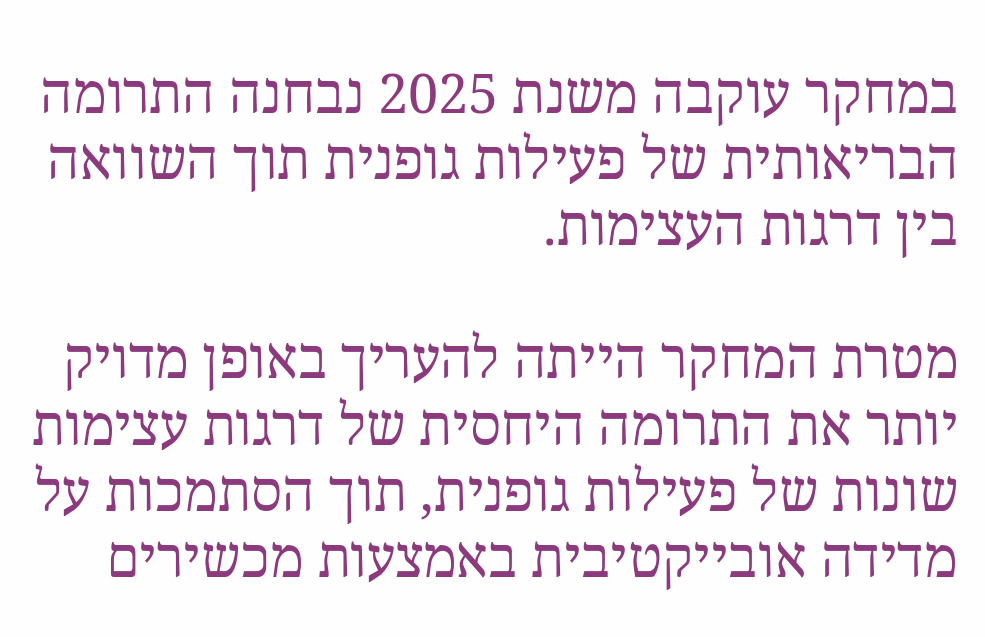במחקר עוקבה משנת 2025 נבחנה התרומה הבריאותית של פעילות גופנית תוך השוואה בין דרגות העצימות.

מטרת המחקר הייתה להעריך באופן מדויק יותר את התרומה היחסית של דרגות עצימות שונות של פעילות גופנית, תוך הסתמכות על מדידה אובייקטיבית באמצעות מכשירים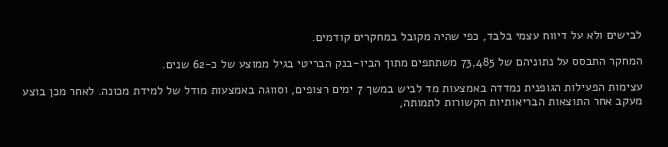לבישים ולא על דיווח עצמי בלבד, כפי שהיה מקובל במחקרים קודמים.

המחקר התבסס על נתוניהם של 73,485 משתתפים מתוך הביו-בנק הבריטי בגיל ממוצע של כ-62 שנים.

עצימות הפעילות הגופנית נמדדה באמצעות מד לביש במשך 7 ימים רצופים, וסווגה באמצעות מודל של למידת מכונה. לאחר מכן בוצע מעקב אחר התוצאות הבריאותיות הקשורות לתמותה,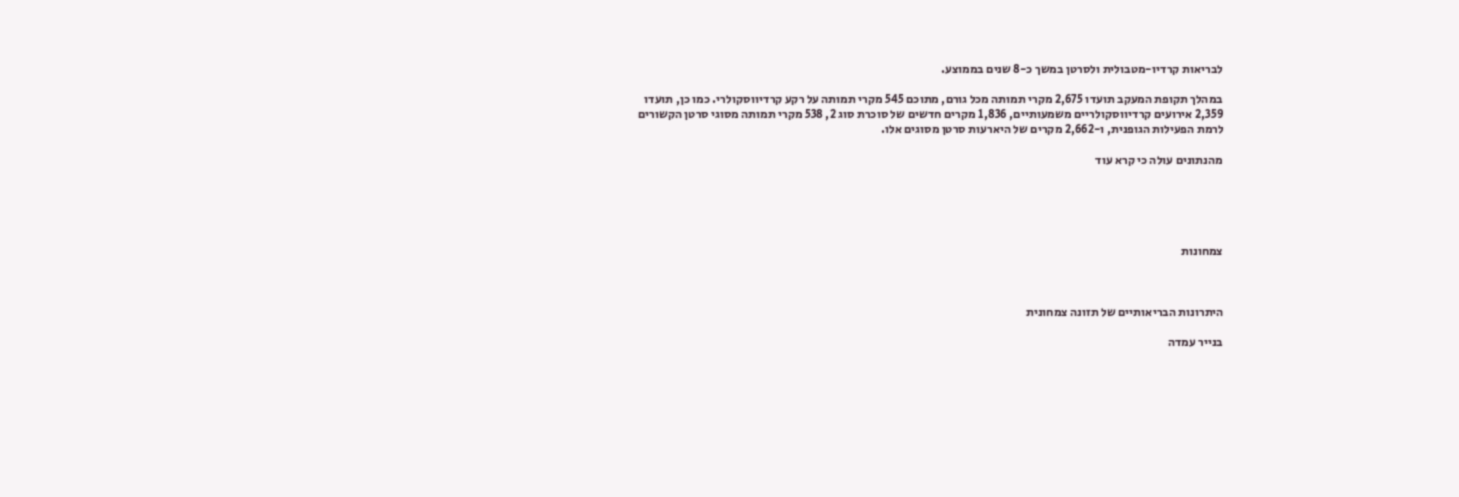לבריאות קרדיו-מטבולית ולסרטן במשך כ-8 שנים בממוצע.

במהלך תקופת המעקב תועדו 2,675 מקרי תמותה מכל גורם, מתוכם 545 מקרי תמותה על רקע קרדיווסקולרי. כמו כן, תועדו 2,359 אירועים קרדיווסקולריים משמעותיים, 1,836 מקרים חדשים של סוכרת סוג 2, 538 מקרי תמותה מסוגי סרטן הקשורים לרמת הפעילות הגופנית, ו-2,662 מקרים של היארעות סרטן מסוגים אלו.

מהנתונים עולה כי קרא עוד





צמחונות



היתרונות הבריאותיים של תזונה צמחונית

בנייר עמדה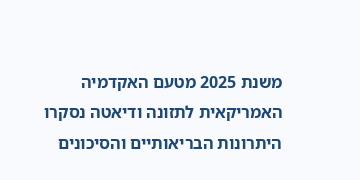משנת 2025 מטעם האקדמיה האמריקאית לתזונה ודיאטה נסקרו היתרונות הבריאותיים והסיכונים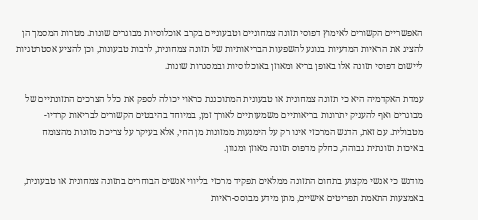האפשריים הקשורים לאימוץ דפוסי תזונה צמחוניים וטבעוניים בקרב אוכלוסיות מבוגרים שונות. מטרות המסמך הן להציג את הראיות המדעיות בנוגע להשפעות הבריאותיות של תזונה צמחונית, לרבות טבעונות, וכן להציע אסטרטגיות ליישום דפוסי תזונה אלו באופן בריא ומאוזן באוכלוסיות ובמסגרות שונות.

עמדת האקדמיה היא כי תזונה צמחונית או טבעונית המתוכננת כראוי יכולה לספק את כלל הצרכים התזונתיים של מבוגרים ואף להעניק יתרונות בריאותיים משמעותיים לאורך זמן, במיוחד בהיבטים הקשורים לבריאות קרדיו-מטבולית. עם זאת, הדגש המרכזי אינו רק על הימנעות ממזונות מן החי, אלא בעיקר על צריכת מזונות מהצומח באיכות תזונתית גבוהה, כחלק מדפוס תזונה מאוזן ומגוון.

מודגש כי אנשי מקצוע בתחום התזונה ממלאים תפקיד מרכזי בליווי אנשים הבוחרים בתזונה צמחונית או טבעונית, באמצעות התאמת תפריטים אישיים, מתן מידע מבוסס-ראיות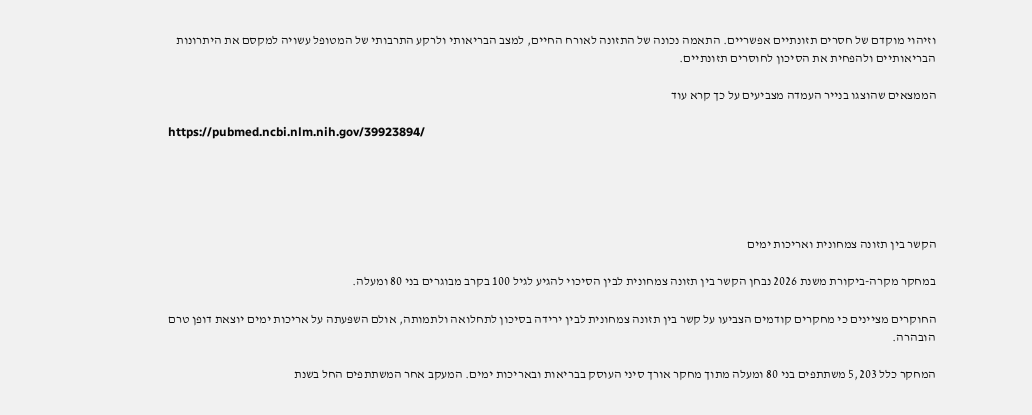וזיהוי מוקדם של חסרים תזונתיים אפשריים. התאמה נכונה של התזונה לאורח החיים, למצב הבריאותי ולרקע התרבותי של המטופל עשויה למקסם את היתרונות הבריאותיים ולהפחית את הסיכון לחוסרים תזונתיים.

הממצאים שהוצגו בנייר העמדה מצביעים על כך קרא עוד

https://pubmed.ncbi.nlm.nih.gov/39923894/





הקשר בין תזונה צמחונית ואריכות ימים

במחקר מקרה-ביקורת משנת 2026 נבחן הקשר בין תזונה צמחונית לבין הסיכוי להגיע לגיל 100 בקרב מבוגרים בני 80 ומעלה.

החוקרים מציינים כי מחקרים קודמים הצביעו על קשר בין תזונה צמחונית לבין ירידה בסיכון לתחלואה ולתמותה, אולם השפּעתה על אריכות ימים יוצאת דופן טרם הובהרה.

המחקר כלל 5,203 משתתפים בני 80 ומעלה מתוך מחקר אורך סיני העוסק בבריאות ובאריכות ימים. המעקב אחר המשתתפים החל בשנת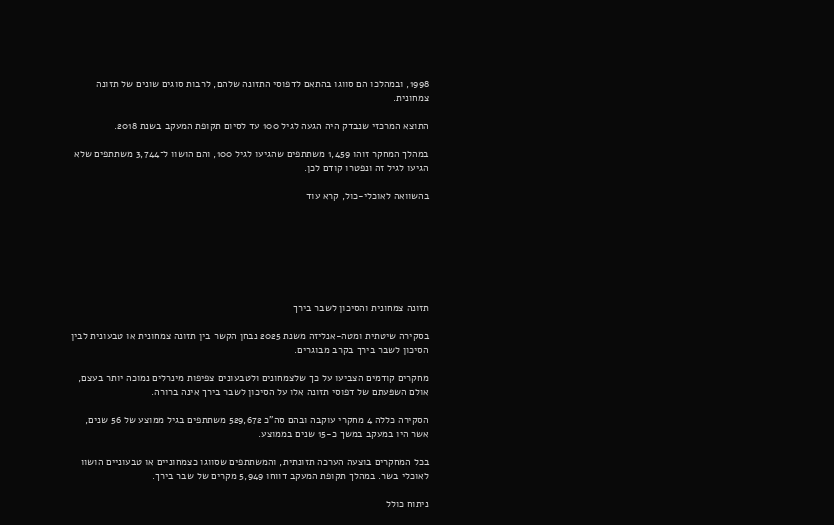1998, ובמהלכו הם סווגו בהתאם לדפוסי התזונה שלהם, לרבות סוגים שונים של תזונה צמחונית.

התוצא המרכזי שנבדק היה הגעה לגיל 100 עד לסיום תקופת המעקב בשנת 2018.

במהלך המחקר זוהו 1,459 משתתפים שהגיעו לגיל 100, והם הושוו ל־3,744 משתתפים שלא הגיעו לגיל זה ונפטרו קודם לכן.

בהשוואה לאוכלי-כול, קרא עוד







תזונה צמחונית והסיכון לשבר בירך

בסקירה שיטתית ומטה-אנליזה משנת 2025 נבחן הקשר בין תזונה צמחונית או טבעונית לבין הסיכון לשבר בירך בקרב מבוגרים.

מחקרים קודמים הצביעו על כך שלצמחונים ולטבעונים צפיפות מינרלים נמוכה יותר בעצם, אולם השפּעתם של דפוסי תזונה אלו על הסיכון לשבר בירך אינה ברורה.

הסקירה כללה 4 מחקרי עוקבה ובהם סה"כ 529,672 משתתפים בגיל ממוצע של 56 שנים, אשר היו במעקב במשך כ-15 שנים בממוצע.

בכל המחקרים בוצעה הערכה תזונתית, והמשתתפים שסווגו כצמחוניים או טבעוניים הושוו לאוכלי בשר. במהלך תקופת המעקב דווחו 5,949 מקרים של שבר בירך.

ניתוח כולל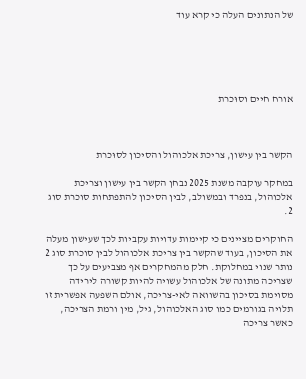של הנתונים העלה כי קרא עוד





אורח חיים וסוּכרת



הקשר בין עישון, צריכת אלכוהול והסיכון לסוּכרת

במחקר עוקבה משנת 2025 נבחן הקשר בין עישון וצריכת אלכוהול, בנפרד ובמשולב, לבין הסיכון להתפתחות סוכרת סוג 2.

החוקרים מציינים כי קיימות עדויות עקביות לכך שעישון מעלה את הסיכון, בעוד שהקשר בין צריכת אלכוהול לבין סוכרת סוג 2 נותר שנוי במחלוקת. חלק מהמחקרים אף מצביעים על כך שצריכה מתונה של אלכוהול עשויה להיות קשורה לירידה מסוימת בסיכון בהשוואה לאי-צריכה, אולם השפעה אפשרית זו תלויה בגורמים כמו סוג האלכוהול, גיל, מין ורמת הצריכה, כאשר צריכה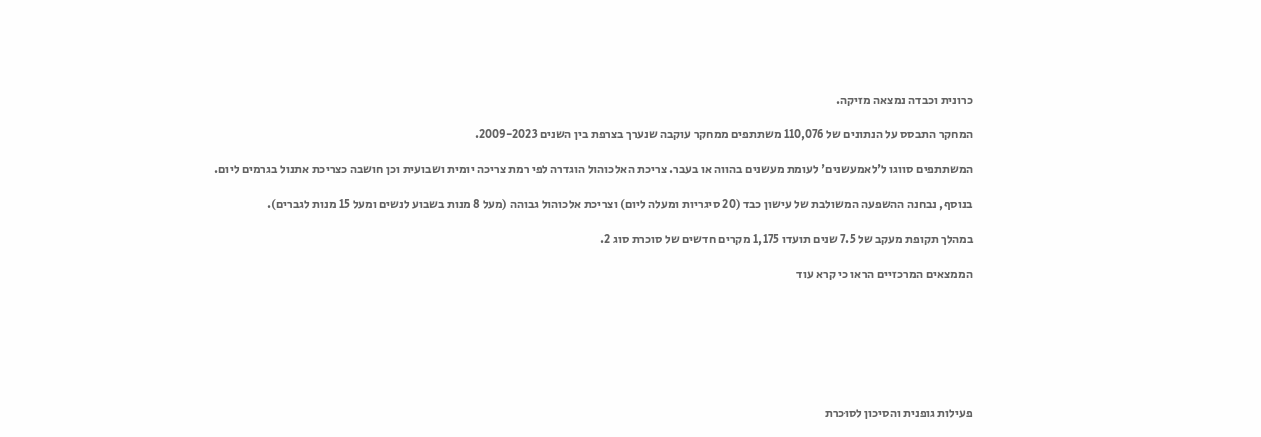כרונית וכבדה נמצאה מזיקה.

המחקר התבסס על הנתונים של 110,076 משתתפים ממחקר עוקבה שנערך בצרפת בין השנים 2009-2023.

המשתתפים סווגו ל'לאמעשנים' לעומת מעשנים בהווה או בעבר. צריכת האלכוהול הוגדרה לפי רמת צריכה יומית ושבועית וכן חושבה כצריכת אתנול בגרמים ליום.

בנוסף, נבחנה ההשפעה המשולבת של עישון כבד (20 סיגריות ומעלה ליום) וצריכת אלכוהול גבוהה (מעל 8 מנות בשבוע לנשים ומעל 15 מנות לגברים).

במהלך תקופת מעקב של 7.5 שנים תועדו 1,175 מקרים חדשים של סוכרת סוג 2.

הממצאים המרכזיים הראו כי קרא עוד







פעילות גופנית והסיכון לסוּכרת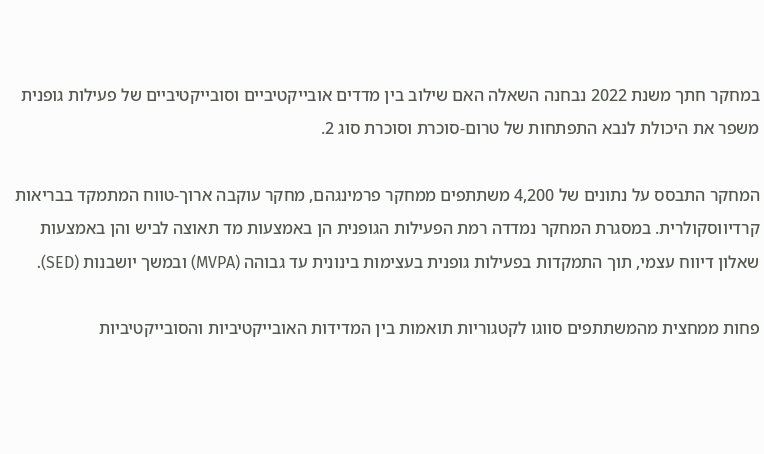במחקר חתך משנת 2022 נבחנה השאלה האם שילוב בין מדדים אובייקטיביים וסובייקטיביים של פעילות גופנית משפר את היכולת לנבא התפתחות של טרום-סוכרת וסוכרת סוג 2.

המחקר התבסס על נתונים של 4,200 משתתפים ממחקר פרמינגהם, מחקר עוקבה ארוך-טווח המתמקד בבריאות קרדיווסקולרית. במסגרת המחקר נמדדה רמת הפעילות הגופנית הן באמצעות מד תאוצה לביש והן באמצעות שאלון דיווח עצמי, תוך התמקדות בפעילות גופנית בעצימות בינונית עד גבוהה (MVPA) ובמשך יושבנות (SED).

פחות ממחצית מהמשתתפים סווגו לקטגוריות תואמות בין המדידות האובייקטיביות והסובייקטיביות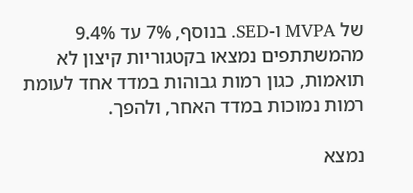של MVPA ו-SED. בנוסף, 7% עד 9.4% מהמשתתפים נמצאו בקטגוריות קיצון לא תואמות, כגון רמות גבוהות במדד אחד לעומת רמות נמוכות במדד האחר, ולהפך.

נמצא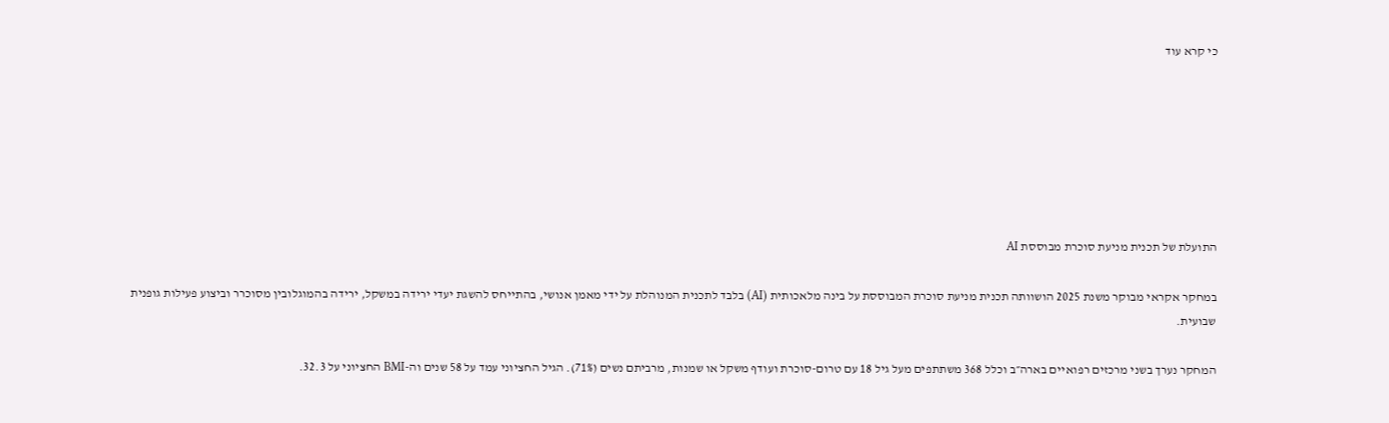כי קרא עוד







התועלת של תכנית מניעת סוכרת מבוססת AI

במחקר אקראי מבוקר משנת 2025 הושוותה תכנית מניעת סוכרת המבוססת על בינה מלאכותית (AI) בלבד לתכנית המנוהלת על ידי מאמן אנושי, בהתייחס להשגת יעדי ירידה במשקל, ירידה בהמוגלובין מסוכרר וביצוע פעילות גופנית שבועית.

המחקר נערך בשני מרכזים רפואיים בארה״ב וכלל 368 משתתפים מעל גיל 18 עם טרום-סוכרת ועודף משקל או שמנות, מרביתם נשים (71%). הגיל החציוני עמד על 58 שנים וה-BMI החציוני על 32.3.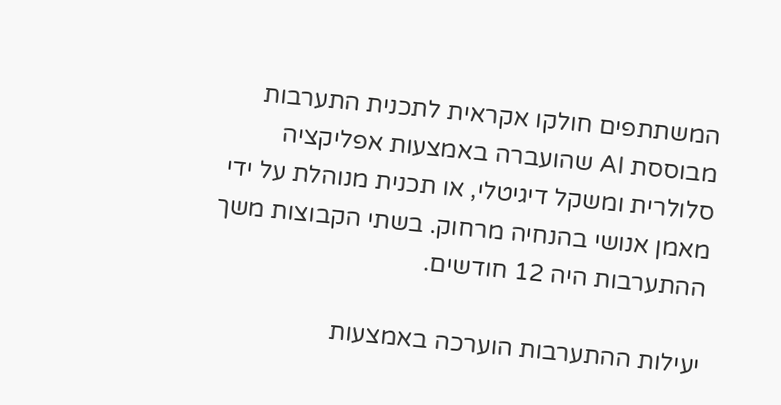המשתתפים חולקו אקראית לתכנית התערבות מבוססת AI שהועברה באמצעות אפליקציה סלולרית ומשקל דיגיטלי, או תכנית מנוהלת על ידי מאמן אנושי בהנחיה מרחוק. בשתי הקבוצות משך ההתערבות היה 12 חודשים.

יעילות ההתערבות הוערכה באמצעות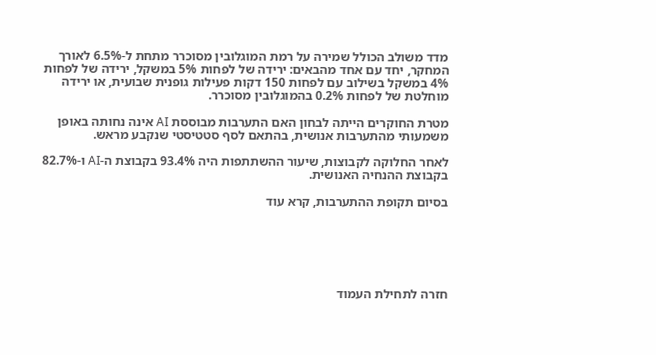מדד משולב הכולל שמירה על רמת המוגלובין מסוכרר מתחת ל-6.5% לאורך המחקר, יחד עם אחד מהבאים: ירידה של לפחות 5% במשקל, ירידה של לפחות 4% במשקל בשילוב עם לפחות 150 דקות פעילות גופנית שבועית, או ירידה מוחלטת של לפחות 0.2% בהמוגלובין מסוכרר.

מטרת החוקרים הייתה לבחון האם התערבות מבוססת AI אינה נחותה באופן משמעותי מהתערבות אנושית, בהתאם לסף סטטיסטי שנקבע מראש.

לאחר החלוקה לקבוצות, שיעור ההשתתפות היה 93.4% בקבוצת ה-AI ו-82.7% בקבוצת ההנחיה האנושית.

בסיום תקופת ההתערבות, קרא עוד






חזרה לתחילת העמוד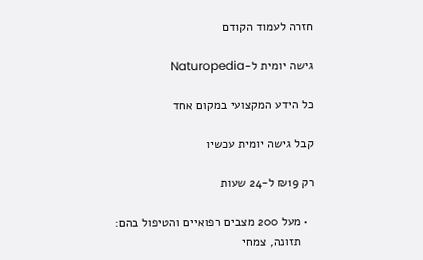חזרה לעמוד הקודם

גישה יומית ל-Naturopedia

כל הידע המקצועי במקום אחד

קבל גישה יומית עכשיו

רק ₪19 ל-24 שעות

  • מעל 200 מצבים רפואיים והטיפול בהם:
    תזונה, צמחי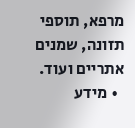מרפא, תוספי תזונה, שמנים אתריים ועוד.
  • מידע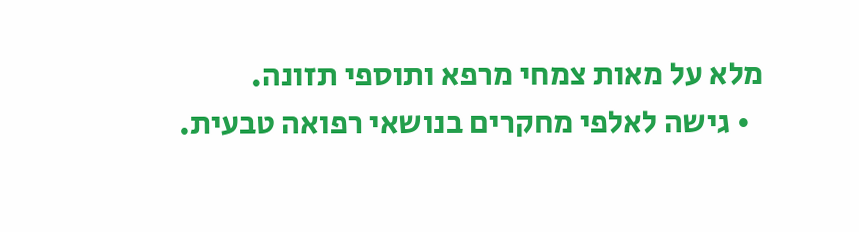מלא על מאות צמחי מרפא ותוספי תזונה.
  • גישה לאלפי מחקרים בנושאי רפואה טבעית.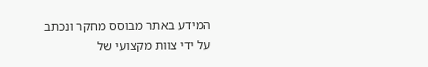המידע באתר מבוסס מחקר ונכתב על ידי צוות מקצועי של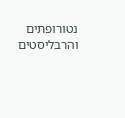נטורופתים והרבליסטים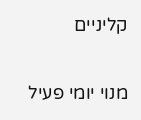קליניים

מנוי יומי פעיל